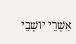אַשְׁרֵי יוֹשְׁבֵי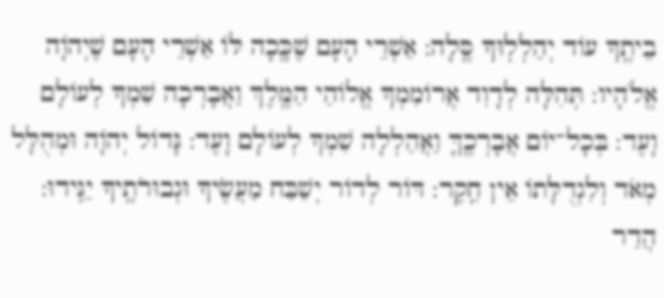בֵיתֶֽךָ עוֹד יְהַלְלֽוּךָ סֶּֽלָה: אַשְׁרֵי הָעָם שֶׁכָּֽכָה לּוֹ אַשְׁרֵי הָעָם שֶׁיְהֹוָה אֱלֹהָיו: תְּהִלָּה לְדָוִד אֲרוֹמִמְךָ אֱלוֹהַי הַמֶּֽלֶךְ וַאֲבָרְכָה שִׁמְךָ לְעוֹלָם וָעֶד: בְּכָל־יוֹם אֲבָרְכֶֽךָּ וַאֲהַלְלָה שִׁמְךָ לְעוֹלָם וָעֶד: גָּדוֹל יְהֹוָה וּמְהֻלָּל מְאֹד וְלִגְדֻלָּתוֹ אֵין חֵֽקֶר: דּוֹר לְדוֹר יְשַׁבַּח מַעֲשֶׂיךָ וּגְבוּרֹתֶֽיךָ יַגִּֽידוּ: הֲדַר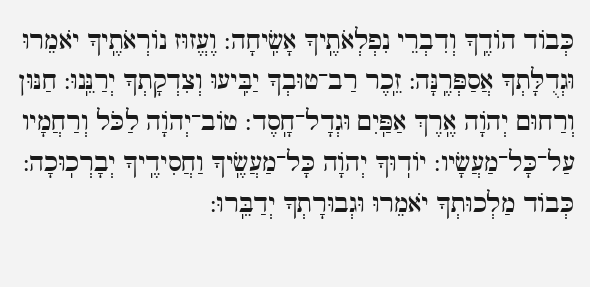כְּבוֹד הוֹדֶֽךָ וְדִבְרֵי נִפְלְאֹתֶֽיךָ אָשִֽׂיחָה: וֶעֱזוּז נוֹרְאֹתֶֽיךָ יֹאמֵרוּ וּגְדֻלָּתְךָ אֲסַפְּרֶֽנָּה: זֵֽכֶר רַב־טוּבְךָ יַבִּֽיעוּ וְצִדְקָתְךָ יְרַנֵּֽנוּ: חַנּוּן וְרַחוּם יְהֹוָה אֶֽרֶךְ אַפַּֽיִם וּגְדָל־חָֽסֶד: טוֹב־יְהֹוָה לַכֹּל וְרַחֲמָיו עַל־כָּל־מַעֲשָׂיו: יוֹדֽוּךָ יְהֹוָה כָּל־מַעֲשֶֽׂיךָ וַחֲסִידֶֽיךָ יְבָרְכֽוּכָה: כְּבוֹד מַלְכוּתְךָ יֹאמֵרוּ וּגְבוּרָתְךָ יְדַבֵּֽרוּ: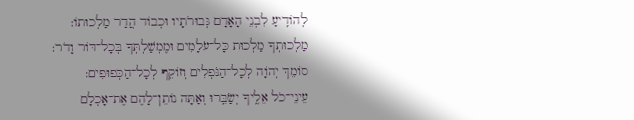לְהוֹדִֽיעַ לִבְנֵי הָאָדָם גְּבוּרֹתָיו וּכְבוֹד הֲדַר מַלְכוּתוֹ: מַלְכוּתְךָ מַלְכוּת כָּל־עֹלָמִים וּמֶמְשַׁלְתְּךָ בְּכָל־דּוֹר וָדֹר: סוֹמֵךְ יְהֹוָה לְכָל־הַנֹּפְלִים וְזוֹקֵף לְכָל־הַכְּפוּפִים: עֵינֵי־כֹל אֵלֶֽיךָ יְשַׂבֵּֽרוּ וְאַתָּה נוֹתֵן־לָהֶם אֶת־אָכְלָם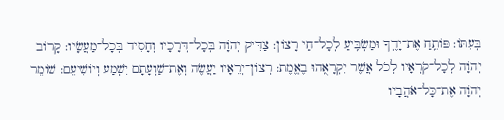בְּעִתּוֹ: פּוֹתֵֽחַ אֶת־יָדֶֽךָ וּמַשְׂבִּֽיעַ לְכָל־חַי רָצוֹן: צַדִּיק יְהֹוָה בְּכָל־דְּרָכָיו וְחָסִיד בְּכָל־מַעֲשָׂיו: קָרוֹב יְהֹוָה לְכָל־קֹרְאָיו לְכֹל אֲשֶׁר יִקְרָאֻֽהוּ בֶאֱמֶת: רְצוֹן־יְרֵאָיו יַעֲשֶׂה וְאֶת־שַׁוְעָתָם יִשְׁמַע וְיוֹשִׁיעֵם: שׁוֹמֵר יְהֹוָה אֶת־כָּל־אֹהֲבָיו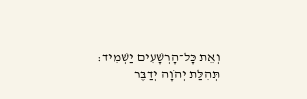וְאֵת כָּל־הָרְשָׁעִים יַשְׁמִיד: תְּהִלַּת יְהֹוָה יְדַבֶּר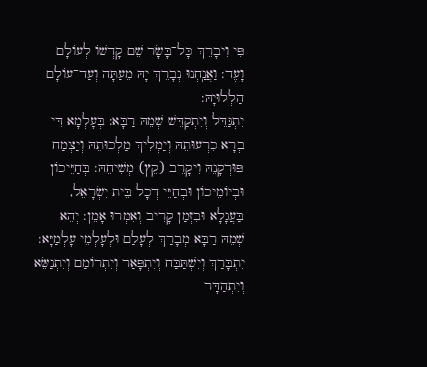פִּי וִיבָרֵךְ כָּל־בָּשָׂר שֵׁם קָדְשׁוֹ לְעוֹלָם וָעֶד: וַאֲנַֽחְנוּ נְבָרֵךְ יָהּ מֵעַתָּה וְעַד־עוֹלָם הַלְלוּיָהּ:
יִתְגַּדֵּל וְיִתְקַדֵּשׁ שְׁמֵהּ רַבָּא: בְּעָלְמָא דִּי בְרָא כִרְעוּתֵהּ וְיַמְלִיךְ מַלְכוּתֵהּ וְיַצְמַח פּוּרְקָנֵהּ וִיקָרֵב (קֵץ) מְשִׁיחֵהּ: בְּחַיֵּיכוֹן וּבְיוֹמֵיכוֹן וּבְחַיֵּי דְכָל בֵּית יִשְׂרָאֵל, בַּעֲגָלָא וּבִזְמַן קָרִיב וְאִמְרוּ אָמֵן: יְהֵא שְׁמֵהּ רַבָּא מְבָרַךְ לְעָלַם וּלְעָלְמֵי עָלְמַיָּא: יִתְבָּרַךְ וְיִשְׁתַּבַּח וְיִתְפָּאַר וְיִתְרוֹמַם וְיִתְנַשֵּׂא וְיִתְהַדָּר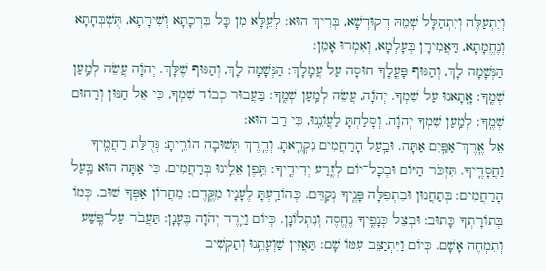וְיִתְעַלֶּה וְיִתְהַלָּל שְׁמֵהּ דְקוּדְשָׁא, בְּרִיךְ הוּא: לְעֵֽלָּא מִן כָּל בִּרְכָתָא וְשִׁירָתָא, תֻּשְׁבְּחָתָא וְנֶחֱמָתָא, דַּאֲמִירָן בְּעָלְמָא, וְאִמְרוּ אָמֵן:
הַנְּשָׁמָה לָךְ, וְהַגּוּף פָּעֳלָךָ חוּסָה עַל עֲמָלָךְ: הַנְּשָׁמָה לָךְ, וְהַגּוּף שֶׁלָּךְ. יְהֹוָה עֲשֵׂה לְמַֽעַן שְׁמֶֽךָ: אָֽתָאנוּ עַל שִׁמְךָ. יְהֹוָה, עֲשֵׂה לְמַֽעַן שְׁמֶֽךָ: בַּעֲבוּר כְבוֹד שִׁמְךָ, כִּי אֵל חַנּוּן וְרַחוּם שְׁמֶֽךָ: לְמַֽעַן שִׁמְךָ יְהֹוָה. וְסָלַחְתָּ לַעֲוֹנֵֽנוּ, כִּי רַב הוּא:
אֵל אֶֽרֶךְ־אַפַּֽיִם אַתָּה. וּבַֽעַל הָרַחֲמִים נִקְרֵֽאתָ. וְדֶֽרֶךְ תְּשׁוּבָה הוֹרֵֽיתָ: גְּדֻלַּת רַחֲמֶֽיךָ וַחֲסָדֶֽיךָ. תִּזְכֺּר הַיּוֹם וּבְכָל־יוֹם לְזֶֽרַע יְדִידֶֽיךָ: תֵּֽפֶן אֵלֵֽינוּ בְּרַחֲמִים. כִּי אַתָּה הוּא בַּֽעַל הָרַחֲמִים: בְּתַחֲנוּן וּבִתְפִלָּה פָּנֶֽיךָ נְקַדֵּם. כְּהוֹדַֽעְתָּ לֶעָנָיו מִקֶּֽדֶם: מֵחֲרוֹן אַפְּךָ שׁוּב. כְּמוֹ בְּתוֹרָתְךָ כָּתוּב: וּבְצֵל כְּנָפֶֽיךָ נֶחֱסֶה וְנִתְלוֹנָן. כְּיוֹם וַיֵֽרֶד יְהֺוָה בֶּעָנָן: תַּעֲבֺר עַל־פֶּֽשַׁע וְתִמְחֶה אָשָׁם. כְּיוֹם וַיִּתְיַצֵּב עִמּוֹ שָׁם: תַּאֲזִין שַׁוְעָתֵֽנוּ וְתַקְשִׁיב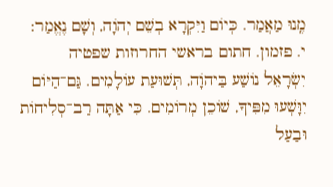מֶֽנוּ מַאֲמַר. כְּיוֹם וַיִּקְרָא בְשֵׁם יְהֹוָה, וְשָׁם נֶאֱמַר:
י. פזמון. חתום בראשי החרוזות שפטיה
יִשְֹרָאֵל נוֹשַׁע בַּיהֹוָה, תְּשׁוּעַת עוֹלָמִים. גַּם־הַיּוֹם יִוָּשְׁעוּ מִפִּיךָ, שׁוֹכֵן מְרוֹמִים. כִּי אַתָּה רַב־סְלִיחוֹת וּבַעַל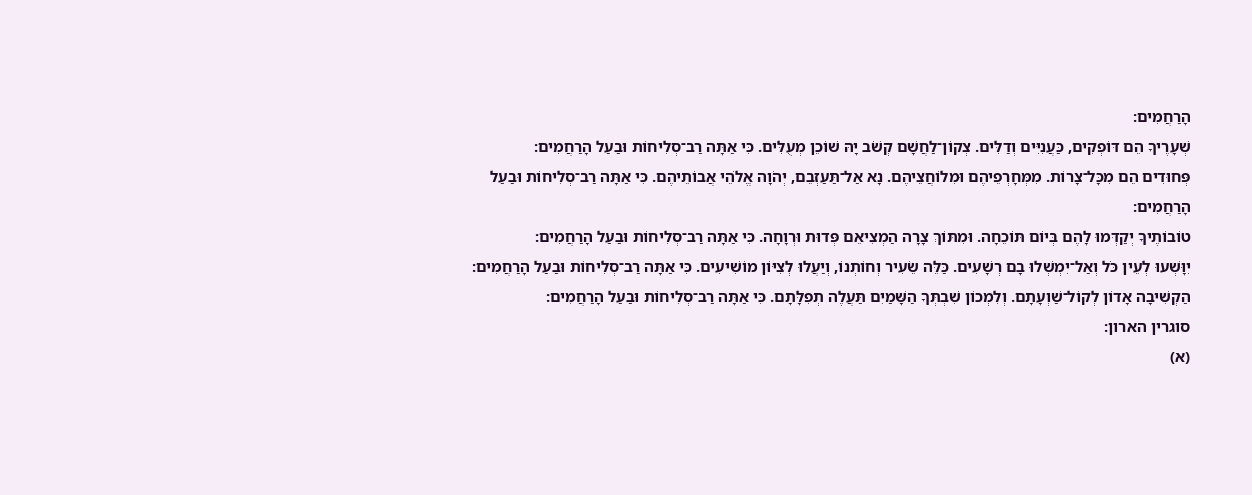הָרַחֲמִים:
שְׁעָרֶיךָ הֵם דּוֹפְקִים, כַּעֲנִיִּים וְדַלִּים. צְקוֹן־לַחֲשָׁם קְשֹׁב יָהּ שׁוֹכֵן מְעֻלִּים. כִּי אַתָּה רַב־סְלִיחוֹת וּבַעַל הָרַחֲמִים:
פְּחוּדִים הֵם מִכָּל־צָרוֹת. מִמְּחָרְפֵיהֶם וּמִלוֹחֲצֵיהֶם. נָא אַל־תַּעַזְבֵם, יְהֹוָה אֱלֹהֵי אֲבוֹתֵיהֶם. כִּי אַתָּה רַב־סְלִיחוֹת וּבַעַל הָרַחֲמִים:
טוֹבוֹתֶיךָ יְקַדְּמוּ לָהֶם בְּיוֹם תּוֹכֵחָה. וּמִתּוֹךְ צָרָה הַמְצִיאֵם פְּדוּת וּרְוָחָה. כִּי אַתָּה רַב־סְלִיחוֹת וּבַעַל הָרַחֲמִים:
יִוָּשְׁעוּ לְעֵין כֹּל וְאַל־יִמְשְׁלוּ בָם רְשָׁעִים. כַּלֵּה שֵׂעִיר וְחוֹתְנוֹ, וְיַעֲלוּ לְצִיּוֹן מוֹשִׁיעִים. כִּי אַתָּה רַב־סְלִיחוֹת וּבַעַל הָרַחֲמִים:
הַקְשִׁיבָה אָדוֹן לְקוֹל־שַׁוְעָתָם. וְלִמְכוֹן שִׁבְתְּךָ הַשָּׁמַיִם תַּעֲלֶה תְפִלָּתָם. כִּי אַתָּה רַב־סְלִיחוֹת וּבַעַל הָרַחֲמִים:
סוגרין הארון:
(א)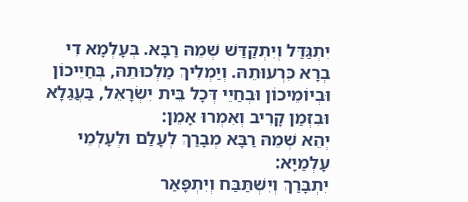יִתְגַּדַּל וְיִתְקַדַּשׁ שְׁמֵהּ רַבָּא. בְּעָלְמָא דִי בְרָא כִּרְעוּתֵהּ. וְיַמְלִיךְ מַלְכוּתֵהּ, בְּחַיֵיכוֹן וּבְיוֹמֵיכוֹן וּבְחַיֵי דְּכָל בֵּית יִשְׂרָאֵל, בַּעֲגַלָא וּבִזְמַן קָרִיב וְאִמְרוּ אָמֵן:
יְהֵא שְׁמֵהּ רַבָּא מְבָרַךְ לְעָלַם וּלְעָלְמֵי עָלְמַיָא:
יִתְבָּרַךְ וְיִשְׁתַּבַּח וְיִתְפָּאַר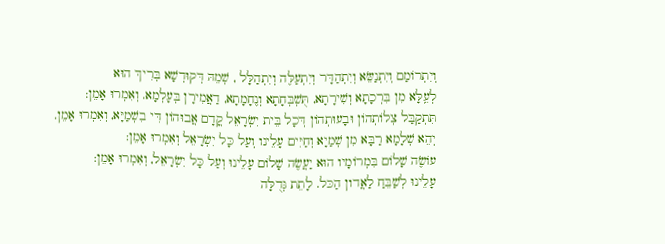וְיִתְרוֹמַם וְיִתְנַשֵּׂא וְיִתְהַדָּר וְיִתְעַלֶּה וְיִתְהַלָּל , שְׁמֵהּ דְּקוּדְשָׁא בְּרִיךְ הוּא
לְעֵֽלָּא מִן בִּרְכָתָא וְשִׁירָתָא, תֻּשְׁבְּחָתָא וְנֶחָמָתָא, דַאֲמִירָן בְּעָלְמָא. וְאִמְרוּ אָמֵן:
תִּתְקַבַּל צְלוֹתְהוֹן וּבָעוּתְהוֹן דְּכָל בֵּית יִשְׂרָאֵל קֳדָם אֲבוּהוֹן דִּי בִשְׁמַיָּא, וְאִמְרוּ אָמֵן.
יְהֵא שְׁלָמָא רַבָּא מִן שְׁמַיָא וְחַיִּים עָלֵינו וְעַל כָּל יִשְׂרָאֵל וְאִמְרוּ אָמֵן:
עוֹשֶׂה שָׁלוֹם בִּמְרוֹמָיו הוּא יַעֲשֶׂה שָׁלוֹם עָלֵינוּ וְעַל כָּל יִשְׂרָאֵל, וְאִמְרוּ אָמֵן:
עָלֵינוּ לְשַׁבֵּחַ לַאֲדון הַכּל. לָתֵת גְּדֻלָּה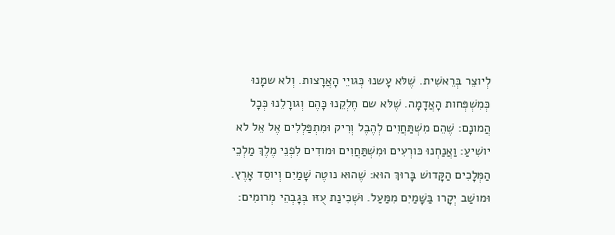לְיוצֵר בְּרֵאשִׁית. שֶׁלּא עָשנוּ כְּגויֵי הָאֲרָצות. וְלא שמָנוּ כְּמִשְׁפְּחות הָאֲדָמָה. שֶׁלּא שם חֶלְקֵנוּ כָּהֶם וְגורָלֵנוּ כְּכָל הֲמונָם: שֶׁהֵם מִשְׁתַּחֲוִים לְהֶבֶל וְרִיק וּמִתְפַּלְלִים אֶל אֵל לא יושִׁיעַ: וַאֲנַחְנוּ כּורְעִים וּמִשְׁתַּחֲוִים וּמודִים לִפְנֵי מֶלֶךְ מַלְכֵי הַמְּלָכִים הַקָּדושׁ בָּרוּךְ הוּא: שֶׁהוּא נוטֶה שָׁמַיִם וְיוסֵד אָרֶץ. וּמושַׁב יְקָרו בַּשָּׁמַיִם מִמַּעַל. וּשְׁכִינַת עֻזּו בְּגָבְהֵי מְרומִים: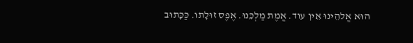הוּא אֱלהֵינוּ אֵין עוד. אֱמֶת מַלְכֵּנוּ. אֶפֶס זוּלָתו. כַּכָּתוּב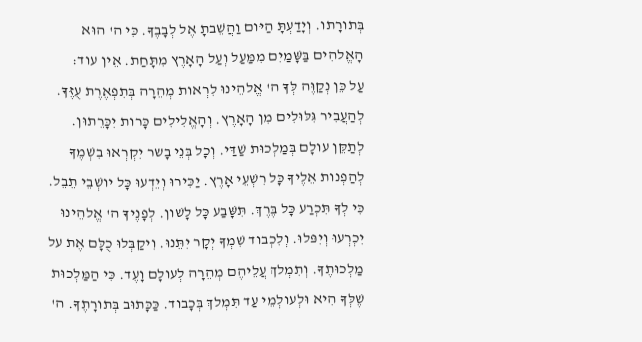בְּתורָתו. וְיָדַעְתָּ הַיּום וַהֲשֵׁבתָ אֶל לְבָבֶךָ. כִּי ה' הוּא הָאֱלהִים בַּשָּׁמַיִם מִמַּעַל וְעַל הָאָרֶץ מִתָּחַת. אֵין עוד:
עַל כֵּן נְקַוֶּה לְּךָ ה' אֱלהֵינוּ לִרְאות מְהֵרָה בְּתִפְאֶרֶת עֻזֶּךָ. לְהַעֲבִיר גִּלּוּלִים מִן הָאָרֶץ. וְהָאֱלִילִים כָּרות יִכָּרֵתוּן. לְתַקֵּן עולָם בְּמַלְכוּת שַׁדַּי. וְכָל בְּנֵי בָשר יִקְרְאוּ בִשְׁמֶךָ לְהַפְנות אֵלֶיךָ כָּל רִשְׁעֵי אָרֶץ. יַכִּירוּ וְיֵדְעוּ כָּל יושְׁבֵי תֵבֵל. כִּי לְךָ תִּכְרַע כָּל בֶּרֶךְ. תִּשָּׁבַע כָּל לָשׁון. לְפָנֶיךָ ה' אֱלהֵינוּ יִכְרְעוּ וְיִפּלוּ. וְלִכְבוד שִׁמְךָ יְקָר יִתֵּנוּ. וִיקַבְּלוּ כֻלָּם אֶת על מַלְכוּתֶךָ. וְתִמְלךְ עֲלֵיהֶם מְהֵרָה לְעולָם וָעֶד. כִּי הַמַּלְכוּת שֶׁלְּךָ הִיא וּלְעולְמֵי עַד תִּמְלךְ בְּכָבוד. כַּכָּתוּב בְּתורָתֶךָ. ה'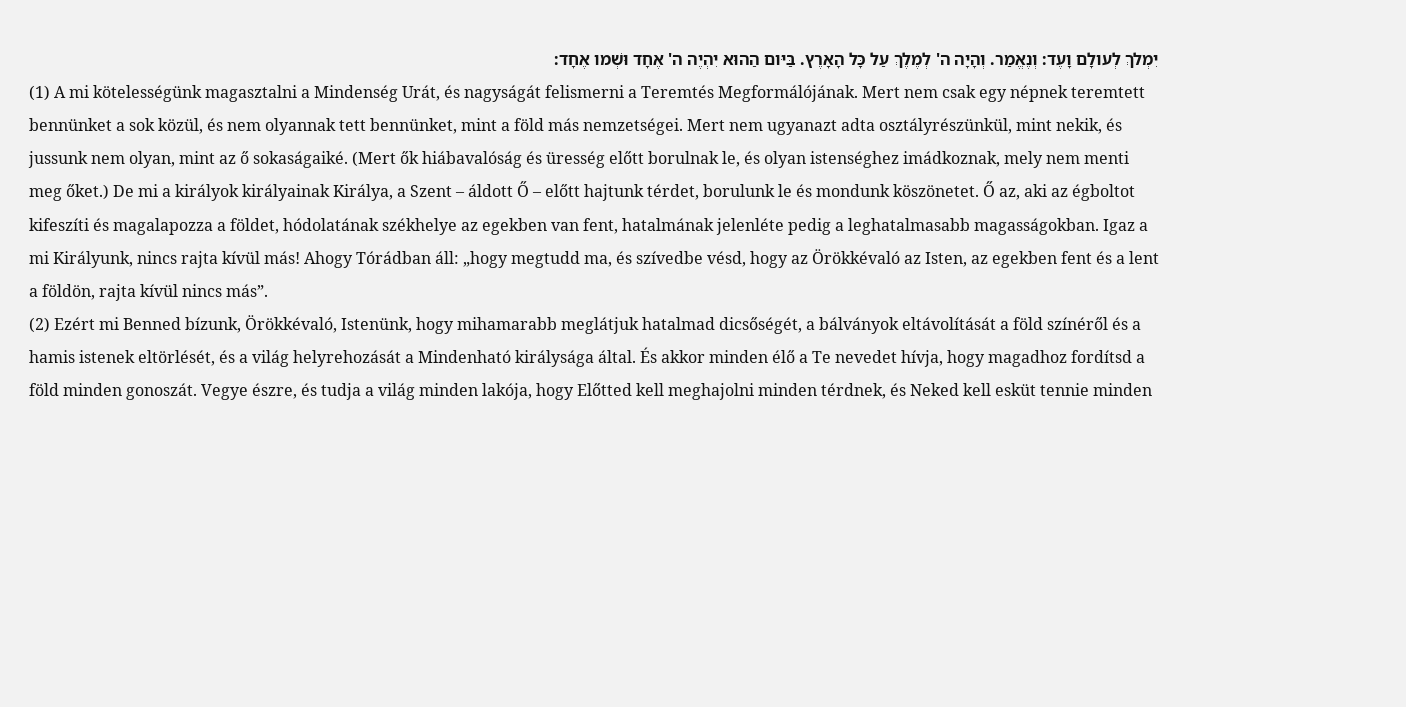יִמְלךְ לְעולָם וָעֶד: וְנֶאֱמַר. וְהָיָה ה' לְמֶלֶךְ עַל כָּל הָאָרֶץ. בַּיּום הַהוּא יִהְיֶה ה' אֶחָד וּשְׁמו אֶחָד:
(1) A mi kötelességünk magasztalni a Mindenség Urát, és nagyságát felismerni a Teremtés Megformálójának. Mert nem csak egy népnek teremtett bennünket a sok közül, és nem olyannak tett bennünket, mint a föld más nemzetségei. Mert nem ugyanazt adta osztályrészünkül, mint nekik, és jussunk nem olyan, mint az ő sokaságaiké. (Mert ők hiábavalóság és üresség előtt borulnak le, és olyan istenséghez imádkoznak, mely nem menti meg őket.) De mi a királyok királyainak Királya, a Szent – áldott Ő – előtt hajtunk térdet, borulunk le és mondunk köszönetet. Ő az, aki az égboltot kifeszíti és magalapozza a földet, hódolatának székhelye az egekben van fent, hatalmának jelenléte pedig a leghatalmasabb magasságokban. Igaz a mi Királyunk, nincs rajta kívül más! Ahogy Tórádban áll: „hogy megtudd ma, és szívedbe vésd, hogy az Örökkévaló az Isten, az egekben fent és a lent a földön, rajta kívül nincs más”.
(2) Ezért mi Benned bízunk, Örökkévaló, Istenünk, hogy mihamarabb meglátjuk hatalmad dicsőségét, a bálványok eltávolítását a föld színéről és a hamis istenek eltörlését, és a világ helyrehozását a Mindenható királysága által. És akkor minden élő a Te nevedet hívja, hogy magadhoz fordítsd a föld minden gonoszát. Vegye észre, és tudja a világ minden lakója, hogy Előtted kell meghajolni minden térdnek, és Neked kell esküt tennie minden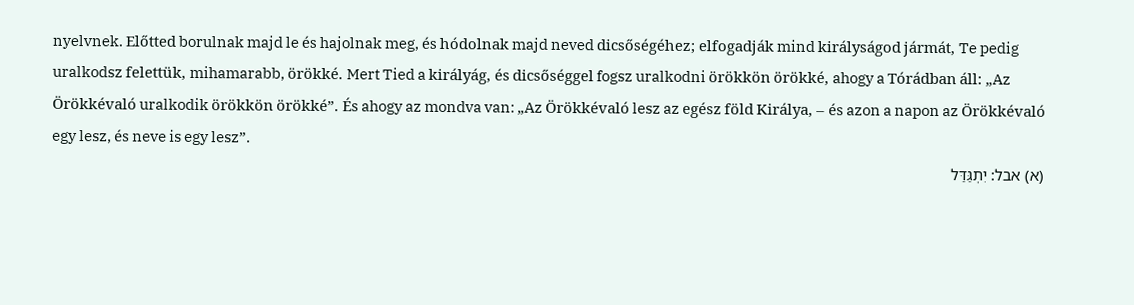nyelvnek. Előtted borulnak majd le és hajolnak meg, és hódolnak majd neved dicsőségéhez; elfogadják mind királyságod jármát, Te pedig uralkodsz felettük, mihamarabb, örökké. Mert Tied a királyág, és dicsőséggel fogsz uralkodni örökkön örökké, ahogy a Tórádban áll: „Az Örökkévaló uralkodik örökkön örökké”. És ahogy az mondva van: „Az Örökkévaló lesz az egész föld Királya, – és azon a napon az Örökkévaló egy lesz, és neve is egy lesz”.
(א) אבל: יִתְגַּדַּל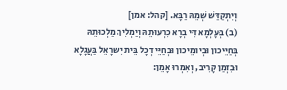וְיִתְקַדַּשׁ שְׁמֵהּ רַבָּא. [קהל: אמן]
(ב) בְּעָלְמָא דִּי בְרָא כִרְעוּתֵהּ וְיַמְלִיךְ מַלְכוּתֵהּ בְּחַיֵּיכון וּבְיומֵיכון וּבְחַיֵּי דְכָל בֵּית יִשרָאֵל בַּעֲגָלָא וּבִזְמַן קָרִיב, וְאִמְרוּ אָמֵן: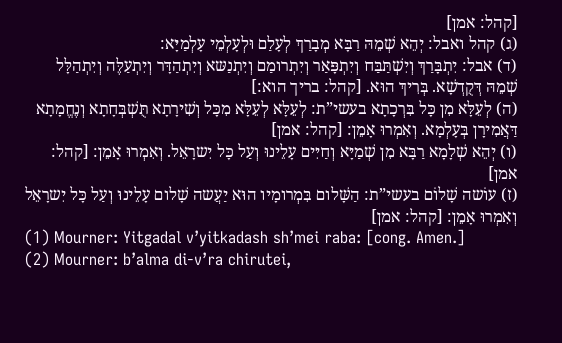[קהל: אמן]
(ג) קהל ואבל: יְהֵא שְׁמֵהּ רַבָּא מְבָרַךְ לְעָלַם וּלְעָלְמֵי עָלְמַיָּא:
(ד) אבל: יִתְבָּרַךְ וְיִשְׁתַּבַּח וְיִתְפָּאַר וְיִתְרומַם וְיִתְנַשּא וְיִתְהַדָּר וְיִתְעַלֶּה וְיִתְהַלָּל שְׁמֵהּ דְּקֻדְשָׁא. בְּרִיךְ הוּא. [קהל: בריך הוא:]
(ה) לְעֵלָּא מִן כָּל בִּרְכָתָא בעשי”ת: לְעֵלָּא לְעֵלָּא מִכָּל וְשִׁירָתָא תֻּשְׁבְּחָתָא וְנֶחֱמָתָא דַּאֲמִירָן בְּעָלְמָא. וְאִמְרוּ אָמֵן: [קהל: אמן]
(ו) יְהֵא שְׁלָמָא רַבָּא מִן שְׁמַיָּא וְחַיִּים עָלֵינוּ וְעַל כָּל יִשרָאֵל. וְאִמְרוּ אָמֵן: [קהל: אמן]
(ז) עוֹשה שָׁלוֹם בעשי”ת: הַשָּׁלום בִּמְרומָיו הוּא יַעֲשה שָׁלום עָלֵינוּ וְעַל כָּל יִשרָאֵל וְאִמְרוּ אָמֵן: [קהל: אמן]
(1) Mourner: Yitgadal v’yitkadash sh’mei raba: [cong. Amen.]
(2) Mourner: b’alma di-v’ra chirutei,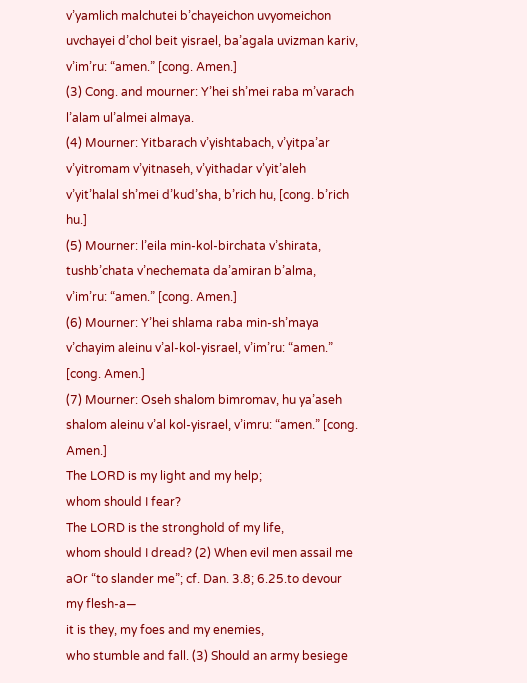v’yamlich malchutei b’chayeichon uvyomeichon uvchayei d’chol beit yisrael, ba’agala uvizman kariv, v’im’ru: “amen.” [cong. Amen.]
(3) Cong. and mourner: Y’hei sh’mei raba m’varach l’alam ul’almei almaya.
(4) Mourner: Yitbarach v’yishtabach, v’yitpa’ar v’yitromam v’yitnaseh, v’yithadar v’yit’aleh v’yit’halal sh’mei d’kud’sha, b’rich hu, [cong. b’rich hu.]
(5) Mourner: l’eila min-kol-birchata v’shirata, tushb’chata v’nechemata da’amiran b’alma, v’im’ru: “amen.” [cong. Amen.]
(6) Mourner: Y’hei shlama raba min-sh’maya v’chayim aleinu v’al-kol-yisrael, v’im’ru: “amen.” [cong. Amen.]
(7) Mourner: Oseh shalom bimromav, hu ya’aseh shalom aleinu v’al kol-yisrael, v’imru: “amen.” [cong. Amen.]
The LORD is my light and my help;
whom should I fear?
The LORD is the stronghold of my life,
whom should I dread? (2) When evil men assail me
aOr “to slander me”; cf. Dan. 3.8; 6.25.to devour my flesh-a—
it is they, my foes and my enemies,
who stumble and fall. (3) Should an army besiege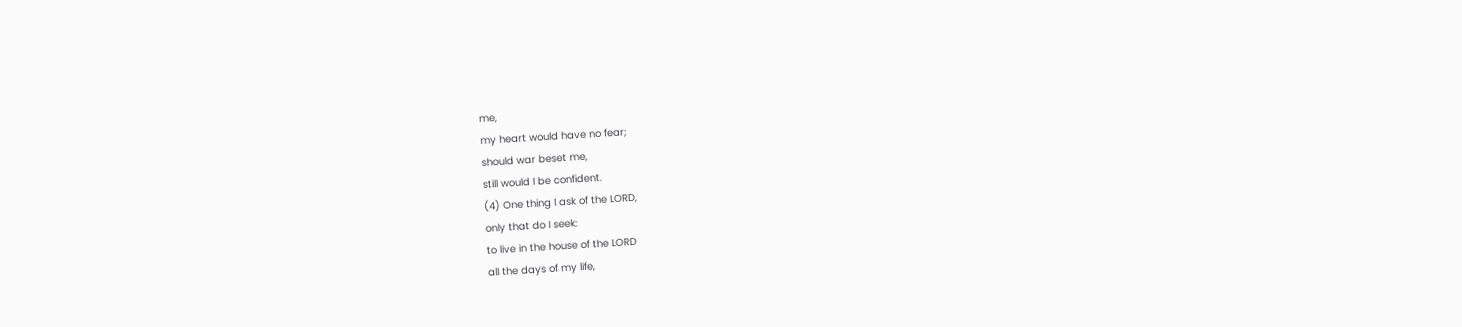me,
my heart would have no fear;
should war beset me,
still would I be confident.
(4) One thing I ask of the LORD,
only that do I seek:
to live in the house of the LORD
all the days of my life,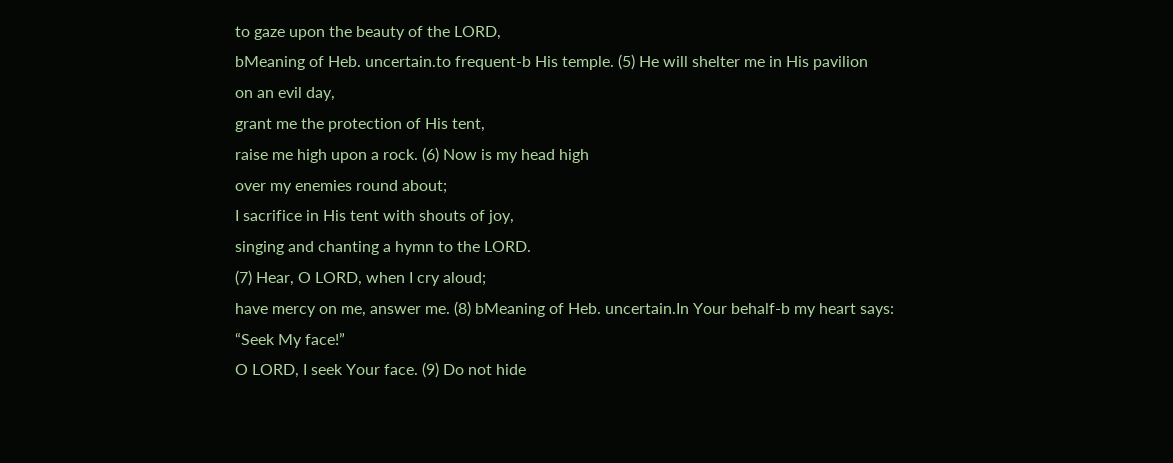to gaze upon the beauty of the LORD,
bMeaning of Heb. uncertain.to frequent-b His temple. (5) He will shelter me in His pavilion
on an evil day,
grant me the protection of His tent,
raise me high upon a rock. (6) Now is my head high
over my enemies round about;
I sacrifice in His tent with shouts of joy,
singing and chanting a hymn to the LORD.
(7) Hear, O LORD, when I cry aloud;
have mercy on me, answer me. (8) bMeaning of Heb. uncertain.In Your behalf-b my heart says:
“Seek My face!”
O LORD, I seek Your face. (9) Do not hide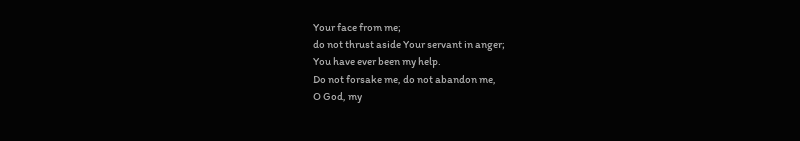Your face from me;
do not thrust aside Your servant in anger;
You have ever been my help.
Do not forsake me, do not abandon me,
O God, my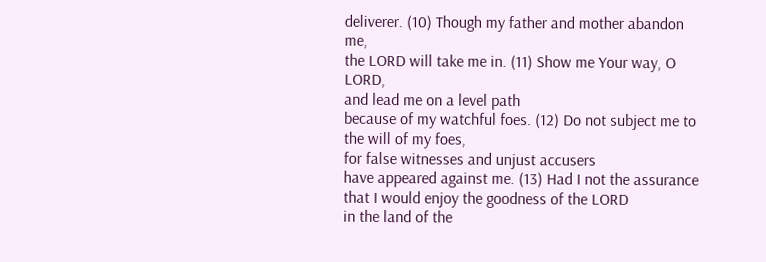deliverer. (10) Though my father and mother abandon me,
the LORD will take me in. (11) Show me Your way, O LORD,
and lead me on a level path
because of my watchful foes. (12) Do not subject me to the will of my foes,
for false witnesses and unjust accusers
have appeared against me. (13) Had I not the assurance
that I would enjoy the goodness of the LORD
in the land of the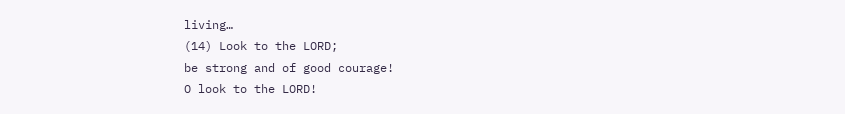living…
(14) Look to the LORD;
be strong and of good courage!
O look to the LORD!